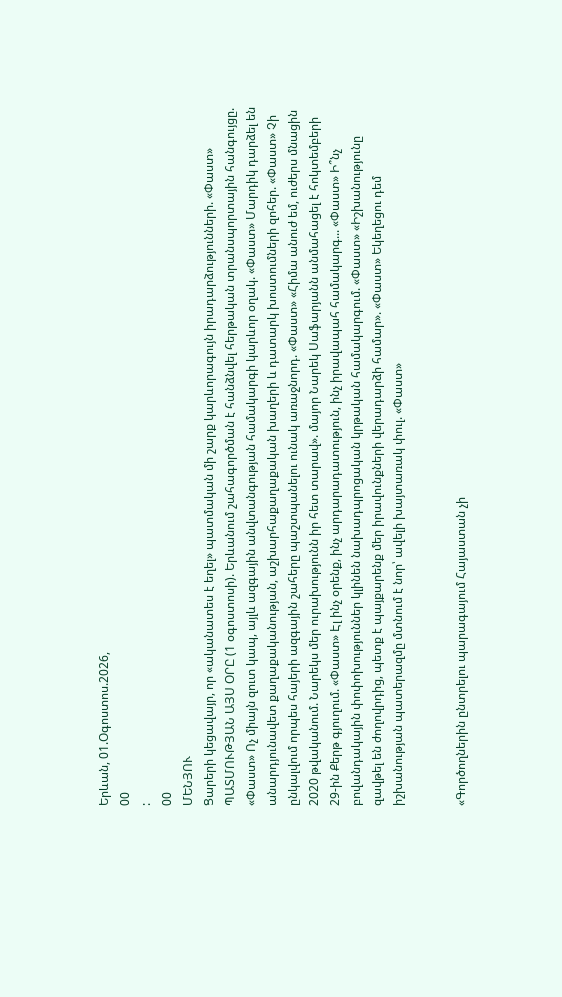Երևան, 01.Օգոստոս.2026,
00
:
00
ՄԵՆՅՈՒ
Ցարերի կեցավայր, որ «ականատես է եղել» պատմական մի շարք կարևորագույն իրադարձությունների. «Փաստ» ՊԱՏՄՈՒԹՅԱՆ ԱՅՍ ՕՐԸ (1 օգոստոսի). Երևանում շահագործման է հանձնվել հերթական տրանսպորտային հանգույցը. «Փաստ» Ոչ միայն զուտ կապ, այլև ազգային անվտանգության համակարգի կարևոր օղակ. «Փաստ» Մարդիկ դարձել են անարդյունավետ քաղաքականության, աշխարհաքաղաքական խաղերի և դատարկ խոստումների զոհեր. «Փաստ» Չի ընկալվում որպես հայերի ազգային շահերը պաշտպանելու ունակ առաջնորդ. «Փաստ» «Հիմա անուժ եմ, ուժերս մնացին 2020 թվականում. Նարեկս մեր ուրախությունն իր հետ տարավ». մայոր Նարեկ Սաֆարյանն անմահացել է հոկտեմբերի 29-ին Քերթ գյուղում. «Փաստ» Էլ ինչ օրենք, ինչ արդարադատություն, ինչ իրավապահ համակարգ... «Փաստ» Ի՞նչ բովանդակային փոփոխություններ կլինեն նախադպրոցական կրթական համակարգում. «Փաստ» «Իշխանությունը զավթել են ժողովրդից, պետք է պայքարենք մեր իրավունքների վերադարձի համար». «Փաստ» Եկեղեցու դեմ իշխանության պատերազմը մտնում է նոր՝ ավելի խայտառակ փուլ. «Փաստ»


«Գործողներին ընտրելու պարագայում Հայաստան չի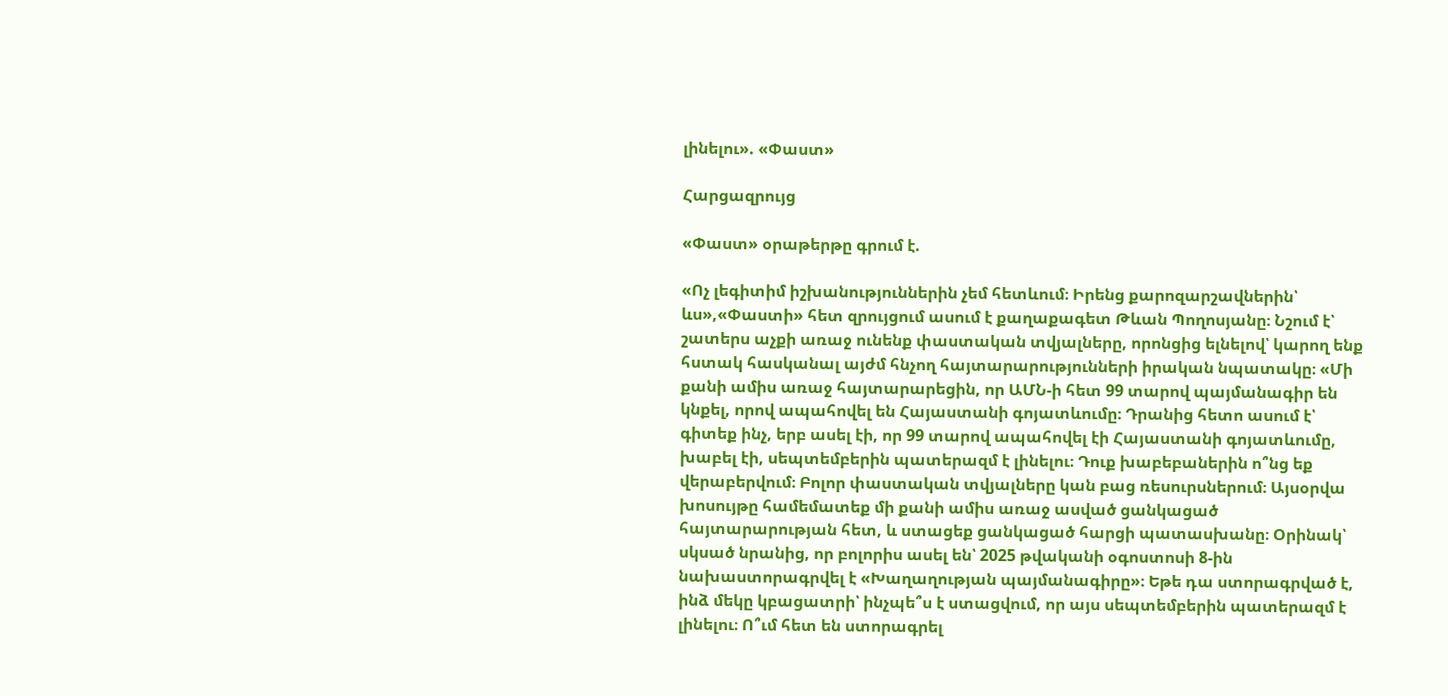լինելու». «Փաստ»

Հարցազրույց

«Փաստ» օրաթերթը գրում է.

«Ոչ լեգիտիմ իշխանություններին չեմ հետևում։ Իրենց քարոզարշավներին՝ ևս»,«Փաստի» հետ զրույցում ասում է քաղաքագետ Թևան Պողոսյանը։ Նշում է՝ շատերս աչքի առաջ ունենք փաստական տվյալները, որոնցից ելնելով՝ կարող ենք հստակ հասկանալ այժմ հնչող հայտարարությունների իրական նպատակը։ «Մի քանի ամիս առաջ հայտարարեցին, որ ԱՄՆ-ի հետ 99 տարով պայմանագիր են կնքել, որով ապահովել են Հայաստանի գոյատևումը։ Դրանից հետո ասում է՝ գիտեք ինչ, երբ ասել էի, որ 99 տարով ապահովել էի Հայաստանի գոյատևումը, խաբել էի, սեպտեմբերին պատերազմ է լինելու։ Դուք խաբեբաներին ո՞նց եք վերաբերվում։ Բոլոր փաստական տվյալները կան բաց ռեսուրսներում։ Այսօրվա խոսույթը համեմատեք մի քանի ամիս առաջ ասված ցանկացած հայտարարության հետ, և ստացեք ցանկացած հարցի պատասխանը։ Օրինակ՝ սկսած նրանից, որ բոլորիս ասել են՝ 2025 թվականի օգոստոսի 8-ին նախաստորագրվել է «Խաղաղության պայմանագիրը»։ Եթե դա ստորագրված է, ինձ մեկը կբացատրի՝ ինչպե՞ս է ստացվում, որ այս սեպտեմբերին պատերազմ է լինելու։ Ո՞ւմ հետ են ստորագրել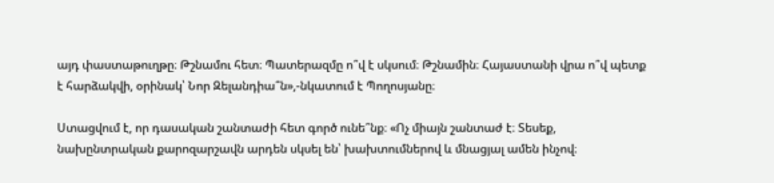այդ փաստաթուղթը։ Թշնամու հետ։ Պատերազմը ո՞վ է սկսում։ Թշնամին։ Հայաստանի վրա ո՞վ պետք է հարձակվի, օրինակ՝ Նոր Զելանդիա՞ն»,-նկատում է Պողոսյանը։

Ստացվում է, որ դասական շանտաժի հետ գործ ունե՞նք։ «Ոչ միայն շանտաժ է։ Տեսեք, նախընտրական քարոզարշավն արդեն սկսել են՝ խախտումներով և մնացյալ ամեն ինչով։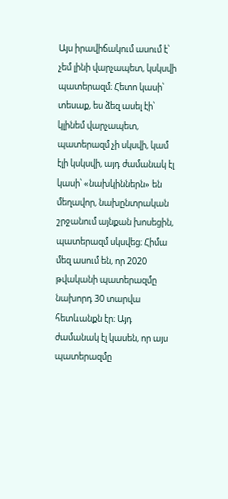Այս իրավիճակում ասում է՝ չեմ լինի վարչապետ, կսկսվի պատերազմ։ Հետո կասի՝ տեսաք, ես ձեզ ասել էի՝ կլինեմ վարչապետ, պատերազմ չի սկսվի, կամ էլի կսկսվի, այդ ժամանակ էլ կասի՝ «նախկիններն» են մեղավոր, նախընտրական շրջանում այնքան խոսեցին, պատերազմ սկսվեց։ Հիմա մեզ ասում են, որ 2020 թվականի պատերազմը նախորդ 30 տարվա հետևանքն էր։ Այդ ժամանակ էլ կասեն, որ այս պատերազմը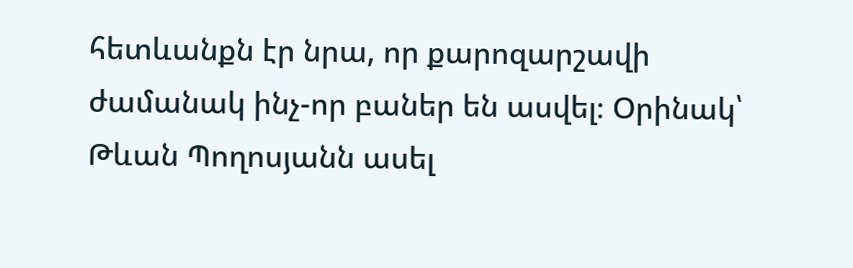հետևանքն էր նրա, որ քարոզարշավի ժամանակ ինչ-որ բաներ են ասվել։ Օրինակ՝ Թևան Պողոսյանն ասել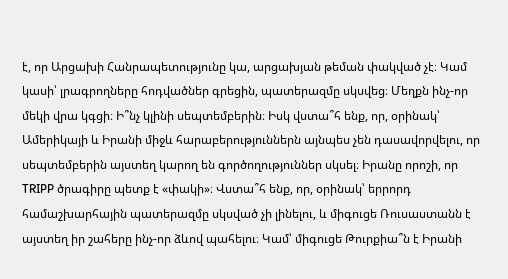է, որ Արցախի Հանրապետությունը կա, արցախյան թեման փակված չէ։ Կամ կասի՝ լրագրողները հոդվածներ գրեցին, պատերազմը սկսվեց։ Մեղքն ինչ-որ մեկի վրա կգցի։ Ի՞նչ կլինի սեպտեմբերին։ Իսկ վստա՞հ ենք, որ, օրինակ՝ Ամերիկայի և Իրանի միջև հարաբերություններն այնպես չեն դասավորվելու, որ սեպտեմբերին այստեղ կարող են գործողություններ սկսել։ Իրանը որոշի, որ TRIPP ծրագիրը պետք է «փակի»։ Վստա՞հ ենք, որ, օրինակ՝ երրորդ համաշխարհային պատերազմը սկսված չի լինելու, և միգուցե Ռուսաստանն է այստեղ իր շահերը ինչ-որ ձևով պահելու։ Կամ՝ միգուցե Թուրքիա՞ն է Իրանի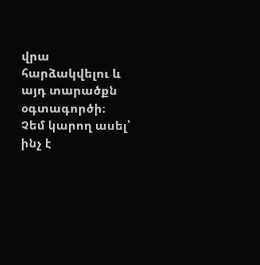վրա հարձակվելու և այդ տարածքն օգտագործի։ Չեմ կարող ասել՝ ինչ է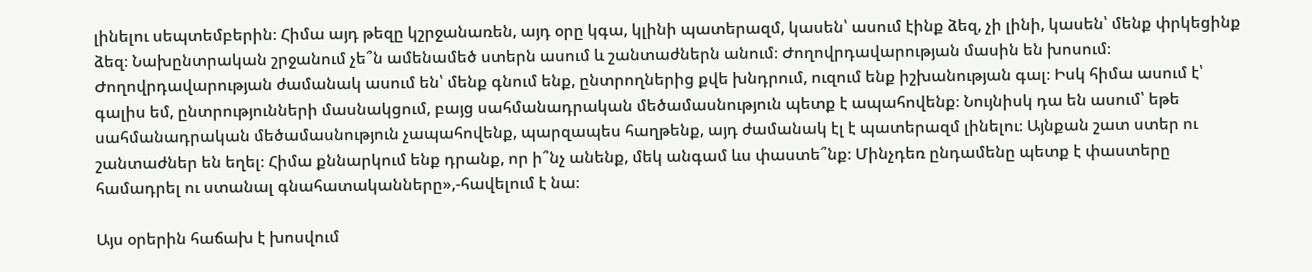լինելու սեպտեմբերին։ Հիմա այդ թեզը կշրջանառեն, այդ օրը կգա, կլինի պատերազմ, կասեն՝ ասում էինք ձեզ, չի լինի, կասեն՝ մենք փրկեցինք ձեզ։ Նախընտրական շրջանում չե՞ն ամենամեծ ստերն ասում և շանտաժներն անում։ Ժողովրդավարության մասին են խոսում։ Ժողովրդավարության ժամանակ ասում են՝ մենք գնում ենք, ընտրողներից քվե խնդրում, ուզում ենք իշխանության գալ։ Իսկ հիմա ասում է՝ գալիս եմ, ընտրությունների մասնակցում, բայց սահմանադրական մեծամասնություն պետք է ապահովենք։ Նույնիսկ դա են ասում՝ եթե սահմանադրական մեծամասնություն չապահովենք, պարզապես հաղթենք, այդ ժամանակ էլ է պատերազմ լինելու։ Այնքան շատ ստեր ու շանտաժներ են եղել։ Հիմա քննարկում ենք դրանք, որ ի՞նչ անենք, մեկ անգամ ևս փաստե՞նք։ Մինչդեռ ընդամենը պետք է փաստերը համադրել ու ստանալ գնահատականները»,-հավելում է նա։

Այս օրերին հաճախ է խոսվում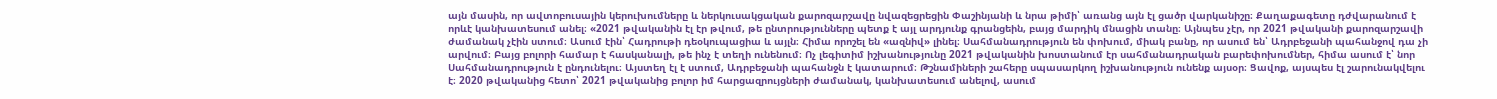այն մասին, որ ավտոբուսային կերուխումները և ներկուսակցական քարոզարշավը նվազեցրեցին Փաշինյանի և նրա թիմի՝ առանց այն էլ ցածր վարկանիշը։ Քաղաքագետը դժվարանում է որևէ կանխատեսում անել։ «2021 թվականին էլ էր թվում, թե ընտրությունները պետք է այլ արդյունք գրանցեին, բայց մարդիկ մնացին տանը։ Այնպես չէր, որ 2021 թվականի քարոզարշավի ժամանակ չէին ստում։ Ասում էին՝ Հադրութի դեօկուպացիա և այլն։ Հիմա որոշել են «ազնիվ» լինել։ Սահմանադրություն են փոխում, միակ բանը, որ ասում են՝ Ադրբեջանի պահանջով դա չի արվում։ Բայց բոլորի համար է հասկանալի, թե ինչ է տեղի ունենում։ Ոչ լեգիտիմ իշխանությունը 2021 թվականին խոստանում էր սահմանադրական բարեփոխումներ, հիմա ասում է՝ նոր Սահմանադրություն է ընդունելու։ Այստեղ էլ է ստում, Ադրբեջանի պահանջն է կատարում։ Թշնամիների շահերը սպասարկող իշխանություն ունենք այսօր։ Ցավոք, այսպես էլ շարունակվելու է։ 2020 թվականից հետո՝ 2021 թվականից բոլոր իմ հարցազրույցների ժամանակ, կանխատեսում անելով, ասում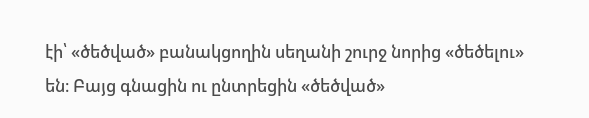էի՝ «ծեծված» բանակցողին սեղանի շուրջ նորից «ծեծելու» են։ Բայց գնացին ու ընտրեցին «ծեծված»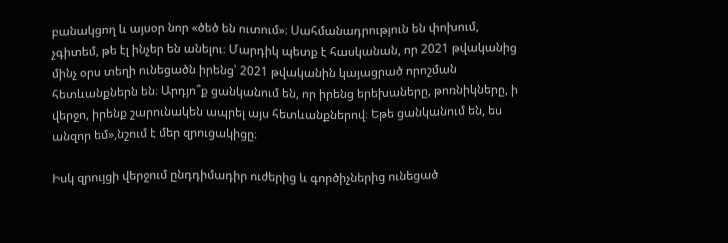բանակցող և այսօր նոր «ծեծ են ուտում»։ Սահմանադրություն են փոխում, չգիտեմ, թե էլ ինչեր են անելու։ Մարդիկ պետք է հասկանան, որ 2021 թվականից մինչ օրս տեղի ունեցածն իրենց՝ 2021 թվականին կայացրած որոշման հետևանքներն են։ Արդյո՞ք ցանկանում են, որ իրենց երեխաները, թոռնիկները, ի վերջո, իրենք շարունակեն ապրել այս հետևանքներով։ Եթե ցանկանում են, ես անզոր եմ»,նշում է մեր զրուցակիցը։

Իսկ զրույցի վերջում ընդդիմադիր ուժերից և գործիչներից ունեցած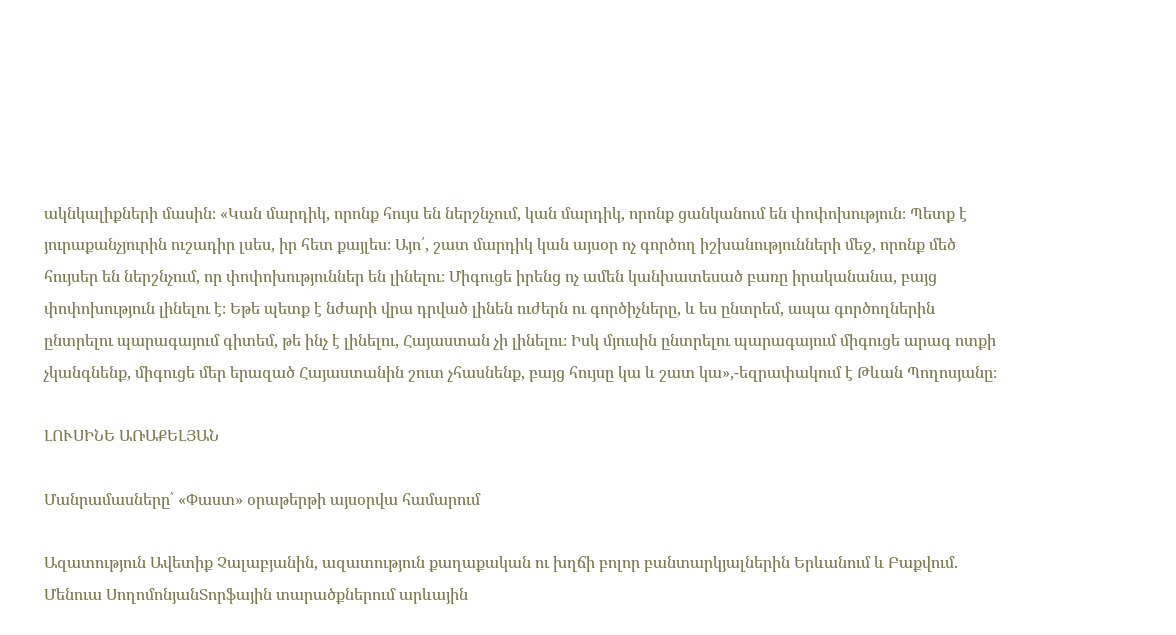ակնկալիքների մասին։ «Կան մարդիկ, որոնք հույս են ներշնչում, կան մարդիկ, որոնք ցանկանում են փոփոխություն։ Պետք է յուրաքանչյուրին ուշադիր լսես, իր հետ քայլես։ Այո՛, շատ մարդիկ կան այսօր ոչ գործող իշխանությունների մեջ, որոնք մեծ հույսեր են ներշնչում, որ փոփոխություններ են լինելու։ Միգուցե իրենց ոչ ամեն կանխատեսած բառը իրականանա, բայց փոփոխություն լինելու է։ Եթե պետք է նժարի վրա դրված լինեն ուժերն ու գործիչները, և ես ընտրեմ, ապա գործողներին ընտրելու պարագայում գիտեմ, թե ինչ է լինելու, Հայաստան չի լինելու։ Իսկ մյուսին ընտրելու պարագայում միգուցե արագ ոտքի չկանգնենք, միգուցե մեր երազած Հայաստանին շուտ չհասնենք, բայց հույսը կա և շատ կա»,-եզրափակում է Թևան Պողոսյանը։

ԼՈՒՍԻՆԵ ԱՌԱՔԵԼՅԱՆ

Մանրամասները՝ «Փաստ» օրաթերթի այսօրվա համարում

Ազատություն Ավետիք Չալաբյանին, ազատություն քաղաքական ու խղճի բոլոր բանտարկյալներին Երևանում և Բաքվում. Մենուա ՍողոմոնյանՏորֆային տարածքներում արևային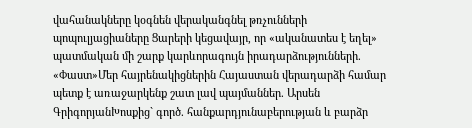վահանակները կօգնեն վերականգնել թռչունների պոպուլյացիաները Ցարերի կեցավայր, որ «ականատես է եղել» պատմական մի շարք կարևորագույն իրադարձությունների. «Փաստ»Մեր հայրենակիցներին Հայաստան վերադարձի համար պետք է առաջարկենք շատ լավ պայմաններ. Արսեն ԳրիգորյանԽոսքից` գործ. հանքարդյունաբերության և բարձր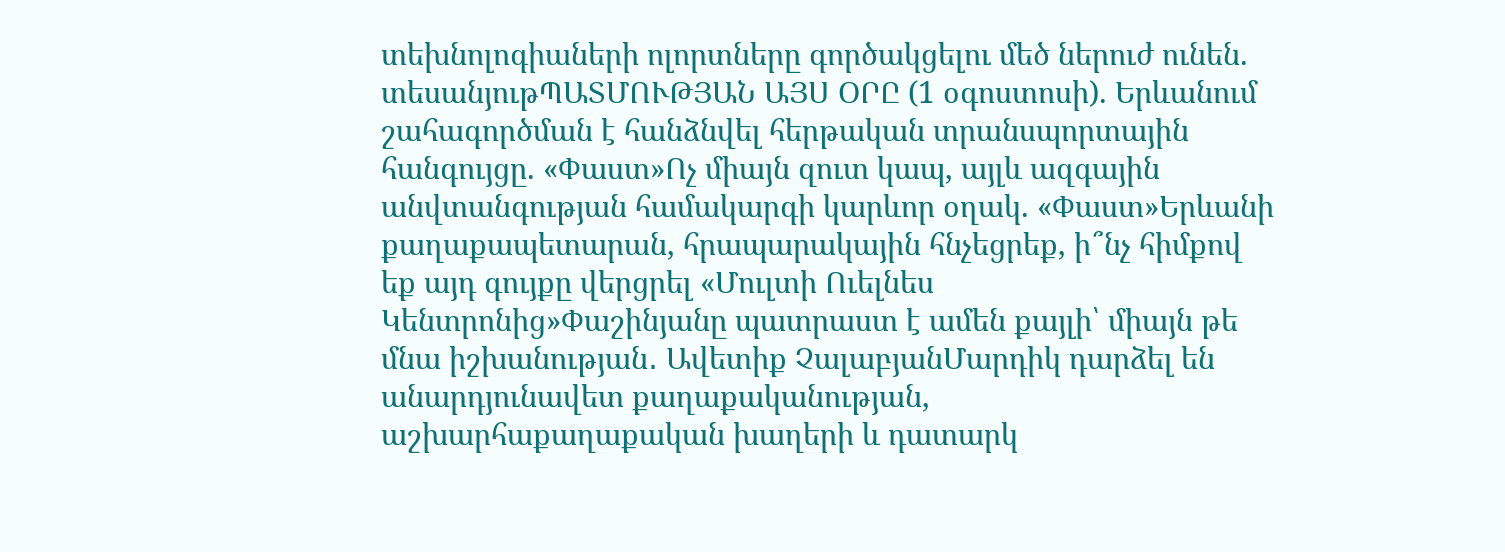տեխնոլոգիաների ոլորտները գործակցելու մեծ ներուժ ունեն. տեսանյութՊԱՏՄՈՒԹՅԱՆ ԱՅՍ ՕՐԸ (1 օգոստոսի). Երևանում շահագործման է հանձնվել հերթական տրանսպորտային հանգույցը. «Փաստ»Ոչ միայն զուտ կապ, այլև ազգային անվտանգության համակարգի կարևոր օղակ. «Փաստ»Երևանի քաղաքապետարան, հրապարակային հնչեցրեք, ի՞նչ հիմքով եք այդ գույքը վերցրել «Մուլտի Ուելնես Կենտրոնից»Փաշինյանը պատրաստ է ամեն քայլի՝ միայն թե մնա իշխանության․ Ավետիք ՉալաբյանՄարդիկ դարձել են անարդյունավետ քաղաքականության, աշխարհաքաղաքական խաղերի և դատարկ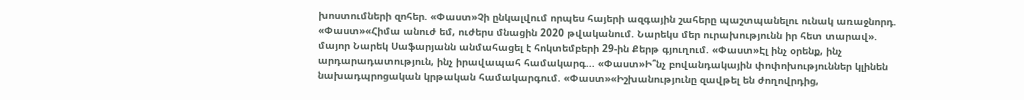խոստումների զոհեր. «Փաստ»Չի ընկալվում որպես հայերի ազգային շահերը պաշտպանելու ունակ առաջնորդ. «Փաստ»«Հիմա անուժ եմ, ուժերս մնացին 2020 թվականում. Նարեկս մեր ուրախությունն իր հետ տարավ». մայոր Նարեկ Սաֆարյանն անմահացել է հոկտեմբերի 29-ին Քերթ գյուղում. «Փաստ»Էլ ինչ օրենք, ինչ արդարադատություն, ինչ իրավապահ համակարգ... «Փաստ»Ի՞նչ բովանդակային փոփոխություններ կլինեն նախադպրոցական կրթական համակարգում. «Փաստ»«Իշխանությունը զավթել են ժողովրդից,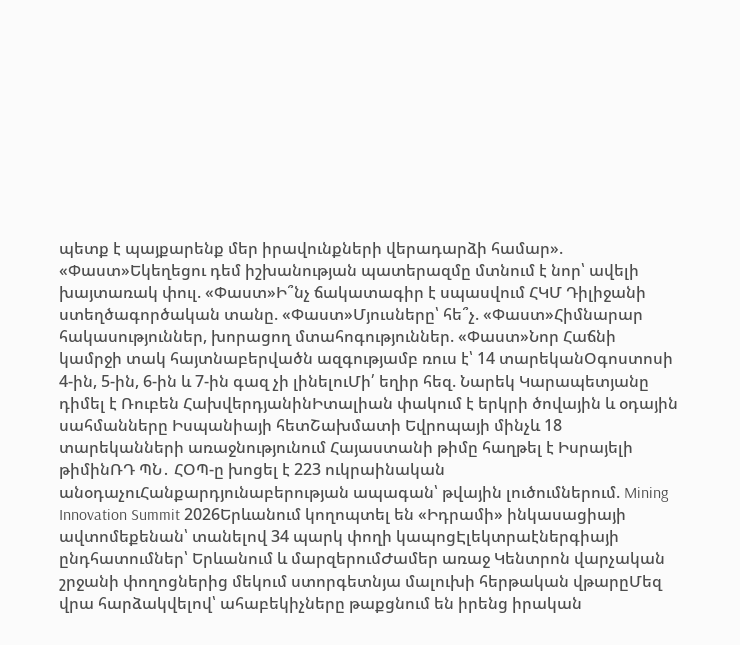պետք է պայքարենք մեր իրավունքների վերադարձի համար». «Փաստ»Եկեղեցու դեմ իշխանության պատերազմը մտնում է նոր՝ ավելի խայտառակ փուլ. «Փաստ»Ի՞նչ ճակատագիր է սպասվում ՀԿՄ Դիլիջանի ստեղծագործական տանը. «Փաստ»Մյուսները՝ հե՞չ. «Փաստ»Հիմնարար հակասություններ, խորացող մտահոգություններ. «Փաստ»Նոր Հաճնի կամրջի տակ հայտնաբերվածն ազգությամբ ռուս է՝ 14 տարեկանՕգոստոսի 4-ին, 5-ին, 6-ին և 7-ին գազ չի լինելուՄի՛ եղիր հեզ. Նարեկ Կարապետյանը դիմել է Ռուբեն ՀախվերդյանինԻտալիան փակում է երկրի ծովային և օդային սահմանները Իսպանիայի հետՇախմատի Եվրոպայի մինչև 18 տարեկանների առաջնությունում Հայաստանի թիմը հաղթել է Իսրայելի թիմինՌԴ ՊՆ․ ՀՕՊ-ը խոցել է 223 ուկրաինական անօդաչուՀանքարդյունաբերության ապագան՝ թվային լուծումներում. Mining Innovation Summit 2026Երևանում կողոպտել են «Իդրամի» ինկասացիայի ավտոմեքենան՝ տանելով 34 պարկ փողի կապոցԷլեկտրաէներգիայի ընդհատումներ՝ Երևանում և մարզերումԺամեր առաջ Կենտրոն վարչական շրջանի փողոցներից մեկում ստորգետնյա մալուխի հերթական վթարըՄեզ վրա հարձակվելով՝ ահաբեկիչները թաքցնում են իրենց իրական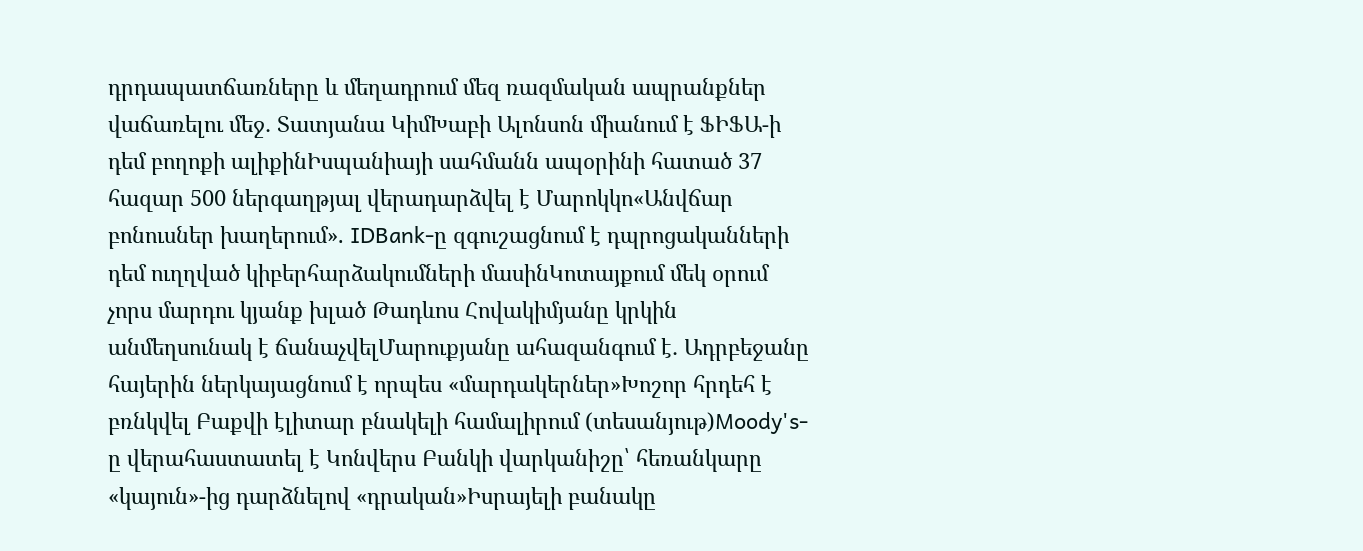դրդապատճառները և մեղադրում մեզ ռազմական ապրանքներ վաճառելու մեջ․ Տատյանա ԿիմԽաբի Ալոնսոն միանում է ՖԻՖԱ-ի դեմ բողոքի ալիքինԻսպանիայի սահմանն ապօրինի հատած 37 հազար 500 ներգաղթյալ վերադարձվել է Մարոկկո«Անվճար բոնուսներ խաղերում». IDBank-ը զգուշացնում է դպրոցականների դեմ ուղղված կիբերհարձակումների մասինԿոտայքում մեկ օրում չորս մարդու կյանք խլած Թադևոս Հովակիմյանը կրկին անմեղսունակ է ճանաչվելՄարուքյանը ահազանգում է․ Ադրբեջանը հայերին ներկայացնում է որպես «մարդակերներ»Խոշոր հրդեհ է բռնկվել Բաքվի էլիտար բնակելի համալիրում (տեսանյութ)Moody's-ը վերահաստատել է Կոնվերս Բանկի վարկանիշը՝ հեռանկարը «կայուն»-ից դարձնելով «դրական»Իսրայելի բանակը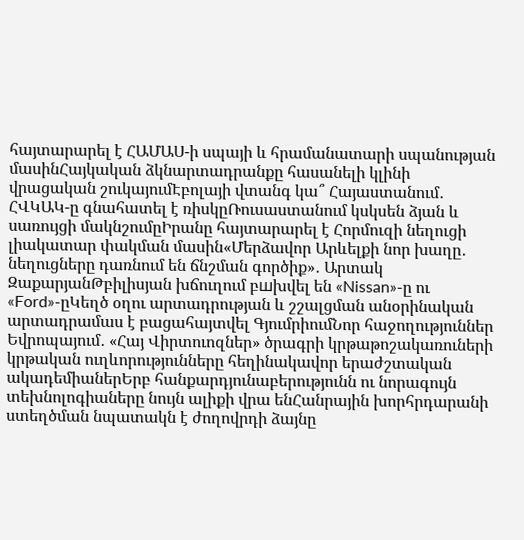հայտարարել է ՀԱՄԱՍ-ի սպայի և հրամանատարի սպանության մասինՀայկական ձկնարտադրանքը հասանելի կլինի վրացական շուկայումԷբոլայի վտանգ կա՞ Հայաստանում․ ՀՎԿԱԿ-ը գնահատել է ռիսկըՌուսաստանում կսկսեն ձյան և սառույցի մակնշումըԻրանը հայտարարել է Հորմուզի նեղուցի լիակատար փակման մասին«Մերձավոր Արևելքի նոր խաղը․ նեղուցները դառնում են ճնշման գործիք»․ Արտակ ԶաքարյանԹբիլիսյան խճուղում բшխվել են «Nissan»-ը ու «Ford»-ըԿեղծ օղու արտադրության և շշալցման անօրինական արտադրամաս է բացահայտվել ԳյումրիումՆոր հաջողություններ Եվրոպայում․ «Հայ Վիրտուոզներ» ծրագրի կրթաթոշակառուների կրթական ուղևորությունները հեղինակավոր երաժշտական ակադեմիաներԵրբ հանքարդյունաբերությունն ու նորագույն տեխնոլոգիաները նույն ալիքի վրա ենՀանրային խորհրդարանի ստեղծման նպատակն է ժողովրդի ձայնը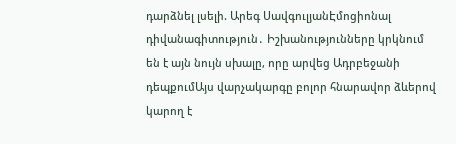դարձնել լսելի. Արեգ ՍավգուլյանԷմոցիոնալ դիվանագիտություն․ Իշխանությունները կրկնում են է այն նույն սխալը, որը արվեց Ադրբեջանի դեպքումԱյս վարչակարգը բոլոր հնարավոր ձևերով կարող է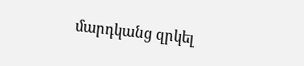մարդկանց զրկել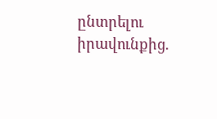ընտրելու իրավունքից.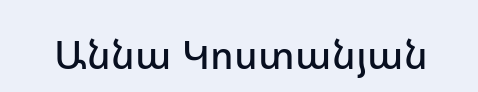Աննա Կոստանյան